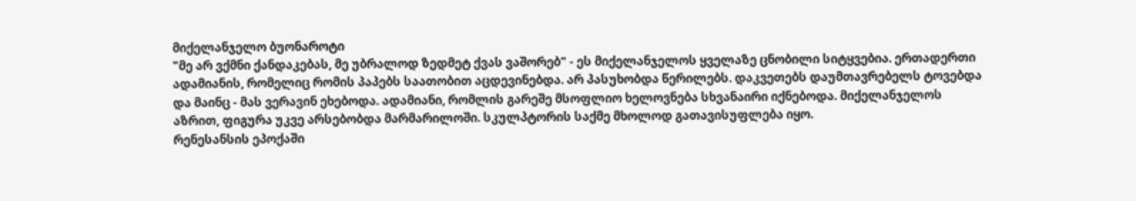მიქელანჯელო ბუონაროტი
"მე არ ვქმნი ქანდაკებას, მე უბრალოდ ზედმეტ ქვას ვაშორებ" - ეს მიქელანჯელოს ყველაზე ცნობილი სიტყვებია. ერთადერთი ადამიანის, რომელიც რომის პაპებს საათობით აცდევინებდა. არ პასუხობდა წერილებს. დაკვეთებს დაუმთავრებელს ტოვებდა და მაინც - მას ვერავინ ეხებოდა. ადამიანი, რომლის გარეშე მსოფლიო ხელოვნება სხვანაირი იქნებოდა. მიქელანჯელოს აზრით, ფიგურა უკვე არსებობდა მარმარილოში. სკულპტორის საქმე მხოლოდ გათავისუფლება იყო.
რენესანსის ეპოქაში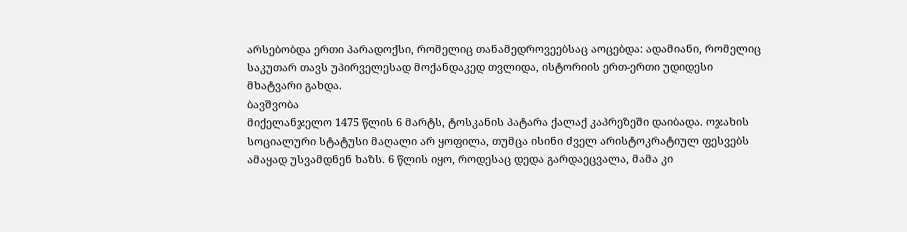არსებობდა ერთი პარადოქსი, რომელიც თანამედროვეებსაც აოცებდა: ადამიანი, რომელიც საკუთარ თავს უპირველესად მოქანდაკედ თვლიდა, ისტორიის ერთ-ერთი უდიდესი მხატვარი გახდა.
ბავშვობა
მიქელანჯელო 1475 წლის 6 მარტს, ტოსკანის პატარა ქალაქ კაპრეზეში დაიბადა. ოჯახის სოციალური სტატუსი მაღალი არ ყოფილა, თუმცა ისინი ძველ არისტოკრატიულ ფესვებს ამაყად უსვამდნენ ხაზს. 6 წლის იყო, როდესაც დედა გარდაეცვალა, მამა კი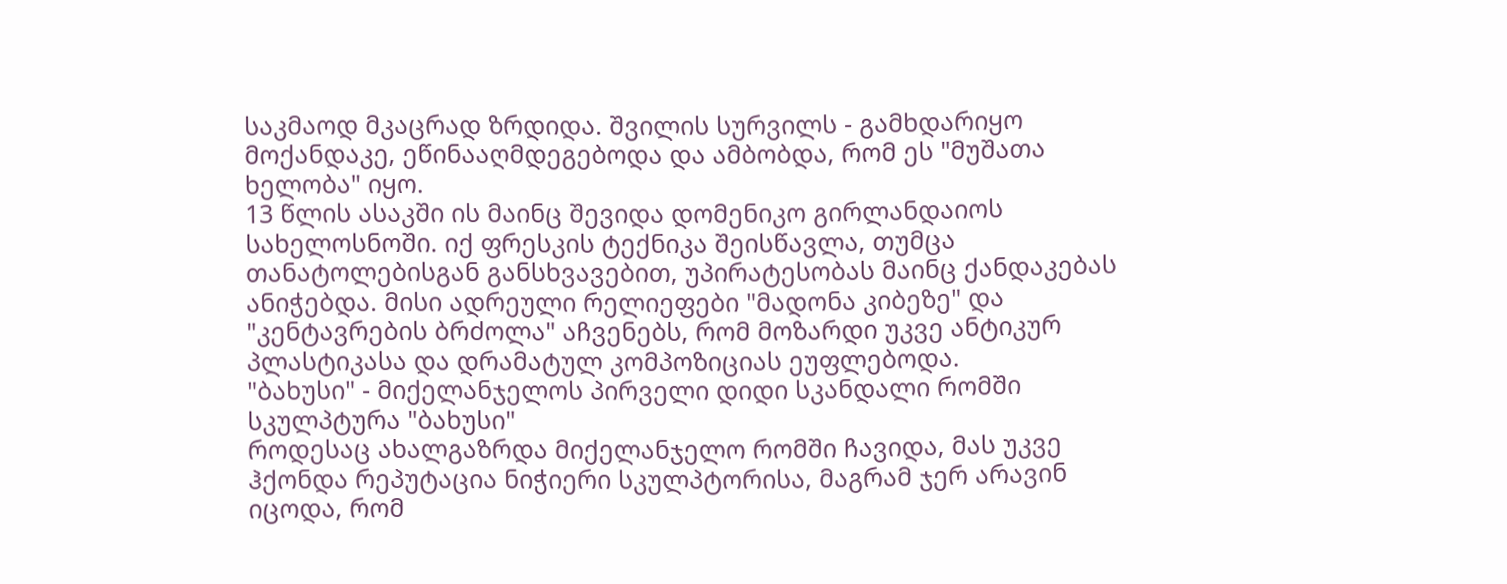საკმაოდ მკაცრად ზრდიდა. შვილის სურვილს - გამხდარიყო მოქანდაკე, ეწინააღმდეგებოდა და ამბობდა, რომ ეს "მუშათა ხელობა" იყო.
13 წლის ასაკში ის მაინც შევიდა დომენიკო გირლანდაიოს სახელოსნოში. იქ ფრესკის ტექნიკა შეისწავლა, თუმცა თანატოლებისგან განსხვავებით, უპირატესობას მაინც ქანდაკებას ანიჭებდა. მისი ადრეული რელიეფები "მადონა კიბეზე" და "კენტავრების ბრძოლა" აჩვენებს, რომ მოზარდი უკვე ანტიკურ პლასტიკასა და დრამატულ კომპოზიციას ეუფლებოდა.
"ბახუსი" - მიქელანჯელოს პირველი დიდი სკანდალი რომში
სკულპტურა "ბახუსი"
როდესაც ახალგაზრდა მიქელანჯელო რომში ჩავიდა, მას უკვე ჰქონდა რეპუტაცია ნიჭიერი სკულპტორისა, მაგრამ ჯერ არავინ იცოდა, რომ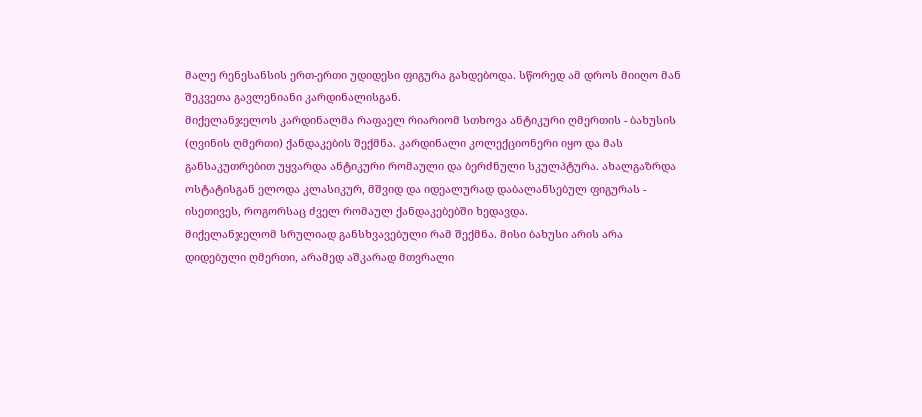მალე რენესანსის ერთ-ერთი უდიდესი ფიგურა გახდებოდა. სწორედ ამ დროს მიიღო მან შეკვეთა გავლენიანი კარდინალისგან.
მიქელანჯელოს კარდინალმა რაფაელ რიარიომ სთხოვა ანტიკური ღმერთის - ბახუსის (ღვინის ღმერთი) ქანდაკების შექმნა. კარდინალი კოლექციონერი იყო და მას განსაკუთრებით უყვარდა ანტიკური რომაული და ბერძნული სკულპტურა. ახალგაზრდა ოსტატისგან ელოდა კლასიკურ, მშვიდ და იდეალურად დაბალანსებულ ფიგურას - ისეთივეს, როგორსაც ძველ რომაულ ქანდაკებებში ხედავდა.
მიქელანჯელომ სრულიად განსხვავებული რამ შექმნა. მისი ბახუსი არის არა დიდებული ღმერთი, არამედ აშკარად მთვრალი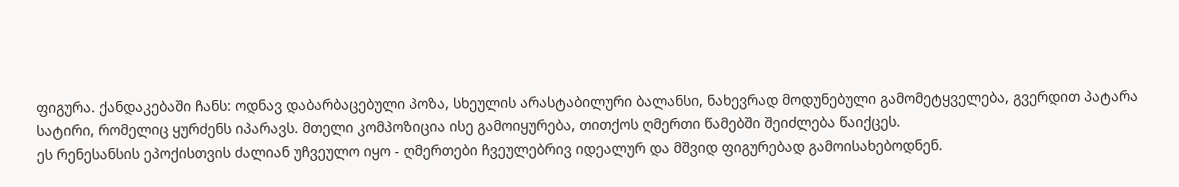ფიგურა. ქანდაკებაში ჩანს: ოდნავ დაბარბაცებული პოზა, სხეულის არასტაბილური ბალანსი, ნახევრად მოდუნებული გამომეტყველება, გვერდით პატარა სატირი, რომელიც ყურძენს იპარავს. მთელი კომპოზიცია ისე გამოიყურება, თითქოს ღმერთი წამებში შეიძლება წაიქცეს.
ეს რენესანსის ეპოქისთვის ძალიან უჩვეულო იყო - ღმერთები ჩვეულებრივ იდეალურ და მშვიდ ფიგურებად გამოისახებოდნენ.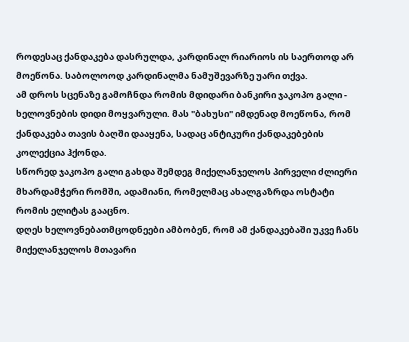როდესაც ქანდაკება დასრულდა, კარდინალ რიარიოს ის საერთოდ არ მოეწონა. საბოლოოდ კარდინალმა ნამუშევარზე უარი თქვა.
ამ დროს სცენაზე გამოჩნდა რომის მდიდარი ბანკირი ჯაკოპო გალი - ხელოვნების დიდი მოყვარული. მას "ბახუსი" იმდენად მოეწონა, რომ ქანდაკება თავის ბაღში დააყენა, სადაც ანტიკური ქანდაკებების კოლექცია ჰქონდა.
სწორედ ჯაკოპო გალი გახდა შემდეგ მიქელანჯელოს პირველი ძლიერი მხარდამჭერი რომში, ადამიანი, რომელმაც ახალგაზრდა ოსტატი რომის ელიტას გააცნო.
დღეს ხელოვნებათმცოდნეები ამბობენ, რომ ამ ქანდაკებაში უკვე ჩანს მიქელანჯელოს მთავარი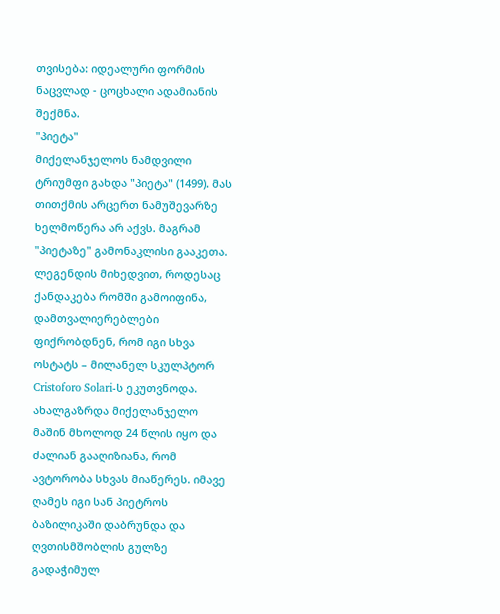თვისება: იდეალური ფორმის ნაცვლად - ცოცხალი ადამიანის შექმნა.
"პიეტა"
მიქელანჯელოს ნამდვილი ტრიუმფი გახდა "პიეტა" (1499). მას თითქმის არცერთ ნამუშევარზე ხელმოწერა არ აქვს. მაგრამ "პიეტაზე" გამონაკლისი გააკეთა. ლეგენდის მიხედვით, როდესაც ქანდაკება რომში გამოიფინა, დამთვალიერებლები ფიქრობდნენ, რომ იგი სხვა ოსტატს – მილანელ სკულპტორ Cristoforo Solari-ს ეკუთვნოდა. ახალგაზრდა მიქელანჯელო მაშინ მხოლოდ 24 წლის იყო და ძალიან გააღიზიანა, რომ ავტორობა სხვას მიაწერეს. იმავე ღამეს იგი სან პიეტროს ბაზილიკაში დაბრუნდა და ღვთისმშობლის გულზე გადაჭიმულ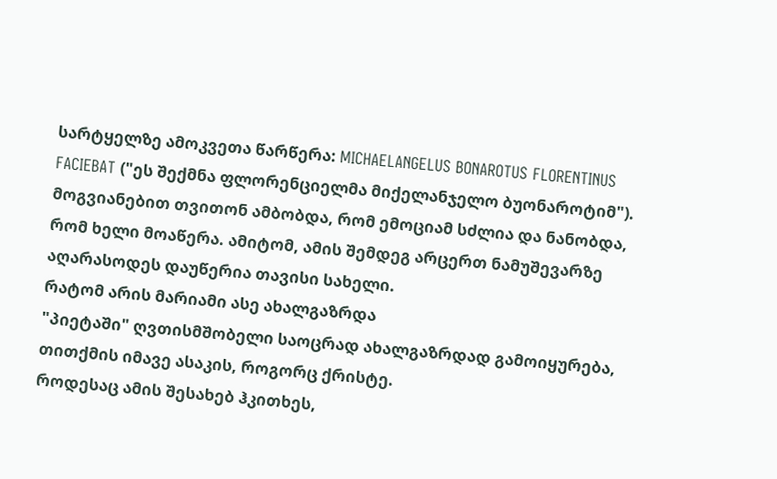სარტყელზე ამოკვეთა წარწერა: MICHAELANGELUS BONAROTUS FLORENTINUS FACIEBAT ("ეს შექმნა ფლორენციელმა მიქელანჯელო ბუონაროტიმ").
მოგვიანებით თვითონ ამბობდა, რომ ემოციამ სძლია და ნანობდა, რომ ხელი მოაწერა. ამიტომ, ამის შემდეგ არცერთ ნამუშევარზე აღარასოდეს დაუწერია თავისი სახელი.
რატომ არის მარიამი ასე ახალგაზრდა
"პიეტაში" ღვთისმშობელი საოცრად ახალგაზრდად გამოიყურება, თითქმის იმავე ასაკის, როგორც ქრისტე.
როდესაც ამის შესახებ ჰკითხეს,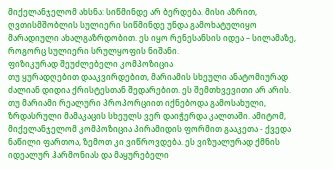მიქელანჯელომ ახსნა: სიწმინდე არ ბერდება. მისი აზრით, ღვთისმშობლის სულიერი სიწმინდე უნდა გამოხატულიყო მარადიული ახალგაზრდობით. ეს იყო რენესანსის იდეა – სილამაზე, როგორც სულიერი სრულყოფის ნიშანი.
ფიზიკურად შეუძლებელი კომპოზიცია
თუ ყურადღებით დააკვირდებით, მარიამის სხეული ანატომიურად ძალიან დიდია ქრისტესთან შედარებით. ეს შემთხვევითი არ არის. თუ მარიამი რეალური პროპორციით იქნებოდა გამოსახული, ზრდასრული მამაკაცის სხეულს ვერ დაიჭერდა კალთაში. ამიტომ, მიქელანჯელომ კომპოზიცია პირამიდის ფორმით გააკეთა - ქვედა ნაწილი ფართოა, ზემოთ კი ვიწროვდება. ეს ვიზუალურად ქმნის იდეალურ ჰარმონიას და მაყურებელი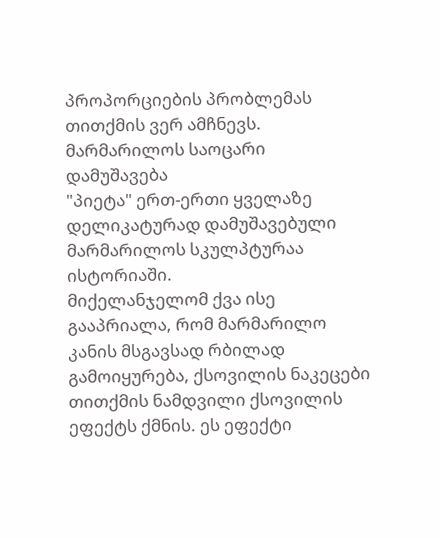პროპორციების პრობლემას თითქმის ვერ ამჩნევს.
მარმარილოს საოცარი დამუშავება
"პიეტა" ერთ-ერთი ყველაზე დელიკატურად დამუშავებული მარმარილოს სკულპტურაა ისტორიაში.
მიქელანჯელომ ქვა ისე გააპრიალა, რომ მარმარილო კანის მსგავსად რბილად გამოიყურება, ქსოვილის ნაკეცები თითქმის ნამდვილი ქსოვილის ეფექტს ქმნის. ეს ეფექტი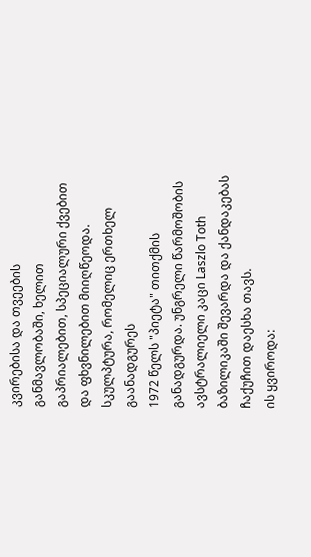კვირებისა და თვეების განმავლობაში, ხელით გაპრიალებით, სპეციალური ქვებით და ფხვნილებით მიიღწეოდა.
სკულპტურა, რომელიც ერთხელ გაანადგურეს
1972 წელს "პიეტა" თითქმის განადგურდა. უნგრელი წარმოშობის ავსტრალიელი კაცი Laszlo Toth ბაზილიკაში შევარდა და ქანდაკებას ჩაქუჩით დაესხა თავს.
ის ყვიროდა: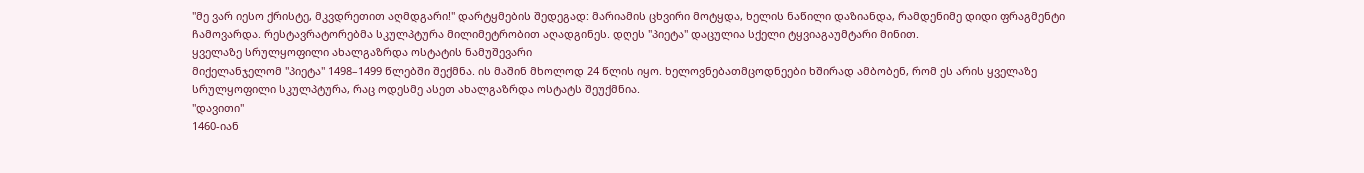"მე ვარ იესო ქრისტე, მკვდრეთით აღმდგარი!" დარტყმების შედეგად: მარიამის ცხვირი მოტყდა, ხელის ნაწილი დაზიანდა, რამდენიმე დიდი ფრაგმენტი ჩამოვარდა. რესტავრატორებმა სკულპტურა მილიმეტრობით აღადგინეს. დღეს "პიეტა" დაცულია სქელი ტყვიაგაუმტარი მინით.
ყველაზე სრულყოფილი ახალგაზრდა ოსტატის ნამუშევარი
მიქელანჯელომ "პიეტა" 1498–1499 წლებში შექმნა. ის მაშინ მხოლოდ 24 წლის იყო. ხელოვნებათმცოდნეები ხშირად ამბობენ, რომ ეს არის ყველაზე სრულყოფილი სკულპტურა, რაც ოდესმე ასეთ ახალგაზრდა ოსტატს შეუქმნია.
"დავითი"
1460-იან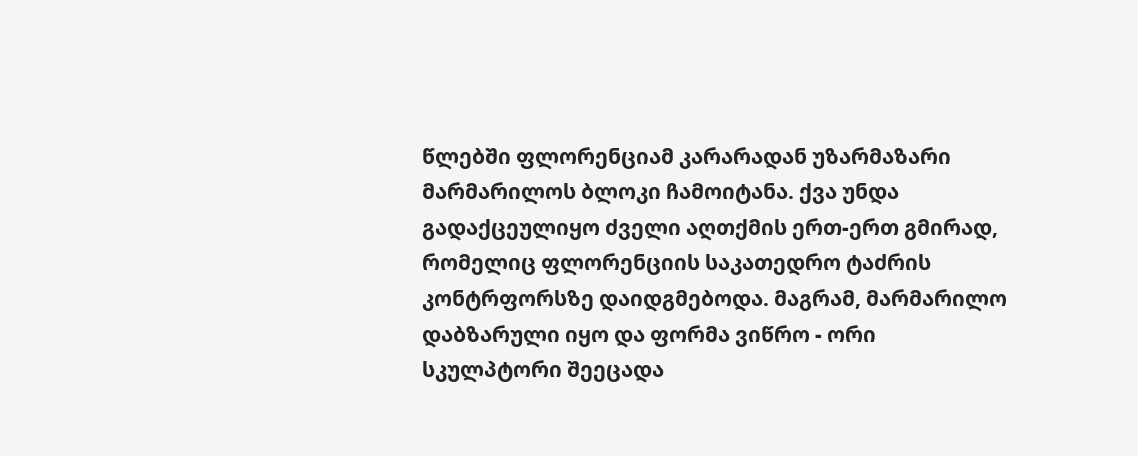წლებში ფლორენციამ კარარადან უზარმაზარი მარმარილოს ბლოკი ჩამოიტანა. ქვა უნდა გადაქცეულიყო ძველი აღთქმის ერთ-ერთ გმირად, რომელიც ფლორენციის საკათედრო ტაძრის კონტრფორსზე დაიდგმებოდა. მაგრამ, მარმარილო დაბზარული იყო და ფორმა ვიწრო - ორი სკულპტორი შეეცადა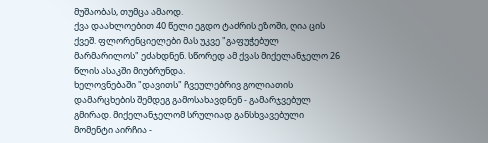მუშაობას, თუმცა ამაოდ.
ქვა დაახლოებით 40 წელი ეგდო ტაძრის ეზოში, ღია ცის ქვეშ. ფლორენციელები მას უკვე "გაფუჭებულ მარმარილოს" ეძახდნენ. სწორედ ამ ქვას მიქელანჯელო 26 წლის ასაკში მიუბრუნდა.
ხელოვნებაში "დავითს" ჩვეულებრივ გოლიათის დამარცხების შემდეგ გამოსახავდნენ - გამარჯვებულ გმირად. მიქელანჯელომ სრულიად განსხვავებული მომენტი აირჩია -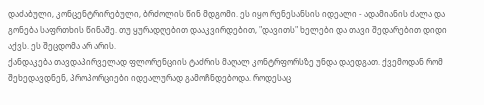დაძაბული, კონცენტრირებული, ბრძოლის წინ მდგომი. ეს იყო რენესანსის იდეალი - ადამიანის ძალა და გონება საფრთხის წინაშე. თუ ყურადღებით დააკვირდებით, "დავითს" ხელები და თავი შედარებით დიდი აქვს. ეს შეცდომა არ არის.
ქანდაკება თავდაპირველად ფლორენციის ტაძრის მაღალ კონტრფორსზე უნდა დაედგათ. ქვემოდან რომ შეხედავდნენ, პროპორციები იდეალურად გამოჩნდებოდა. როდესაც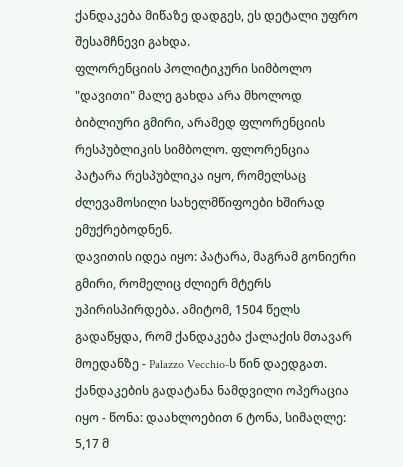ქანდაკება მიწაზე დადგეს, ეს დეტალი უფრო შესამჩნევი გახდა.
ფლორენციის პოლიტიკური სიმბოლო
"დავითი" მალე გახდა არა მხოლოდ ბიბლიური გმირი, არამედ ფლორენციის რესპუბლიკის სიმბოლო. ფლორენცია პატარა რესპუბლიკა იყო, რომელსაც ძლევამოსილი სახელმწიფოები ხშირად ემუქრებოდნენ.
დავითის იდეა იყო: პატარა, მაგრამ გონიერი გმირი, რომელიც ძლიერ მტერს უპირისპირდება. ამიტომ, 1504 წელს გადაწყდა, რომ ქანდაკება ქალაქის მთავარ მოედანზე - Palazzo Vecchio-ს წინ დაედგათ.
ქანდაკების გადატანა ნამდვილი ოპერაცია იყო - წონა: დაახლოებით 6 ტონა, სიმაღლე: 5,17 მ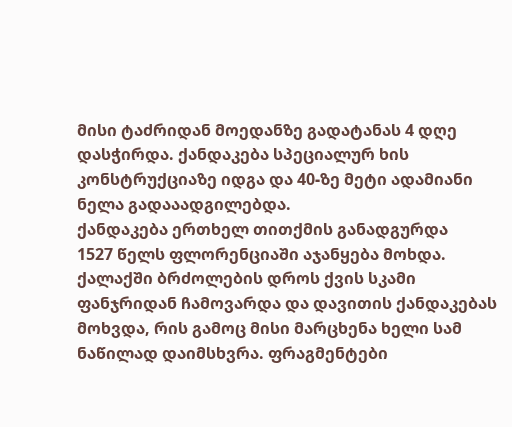მისი ტაძრიდან მოედანზე გადატანას 4 დღე დასჭირდა. ქანდაკება სპეციალურ ხის კონსტრუქციაზე იდგა და 40-ზე მეტი ადამიანი ნელა გადააადგილებდა.
ქანდაკება ერთხელ თითქმის განადგურდა
1527 წელს ფლორენციაში აჯანყება მოხდა. ქალაქში ბრძოლების დროს ქვის სკამი ფანჯრიდან ჩამოვარდა და დავითის ქანდაკებას მოხვდა, რის გამოც მისი მარცხენა ხელი სამ ნაწილად დაიმსხვრა. ფრაგმენტები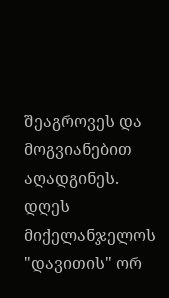შეაგროვეს და მოგვიანებით აღადგინეს.
დღეს მიქელანჯელოს "დავითის" ორ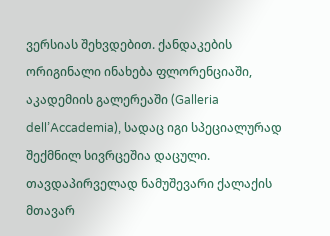ვერსიას შეხვდებით. ქანდაკების ორიგინალი ინახება ფლორენციაში, აკადემიის გალერეაში (Galleria dell’Accademia), სადაც იგი სპეციალურად შექმნილ სივრცეშია დაცული. თავდაპირველად ნამუშევარი ქალაქის მთავარ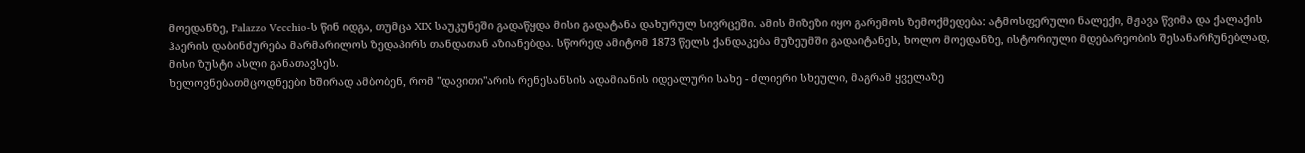მოედანზე, Palazzo Vecchio-ს წინ იდგა, თუმცა XIX საუკუნეში გადაწყდა მისი გადატანა დახურულ სივრცეში. ამის მიზეზი იყო გარემოს ზემოქმედება: ატმოსფერული ნალექი, მჟავა წვიმა და ქალაქის ჰაერის დაბინძურება მარმარილოს ზედაპირს თანდათან აზიანებდა. სწორედ ამიტომ 1873 წელს ქანდაკება მუზეუმში გადაიტანეს, ხოლო მოედანზე, ისტორიული მდებარეობის შესანარჩუნებლად, მისი ზუსტი ასლი განათავსეს.
ხელოვნებათმცოდნეები ხშირად ამბობენ, რომ "დავითი"არის რენესანსის ადამიანის იდეალური სახე - ძლიერი სხეული, მაგრამ ყველაზე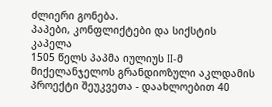ძლიერი გონება.
პაპები, კონფლიქტები და სიქსტის კაპელა
1505 წელს პაპმა იულიუს II-მ მიქელანჯელოს გრანდიოზული აკლდამის პროექტი შეუკვეთა - დაახლოებით 40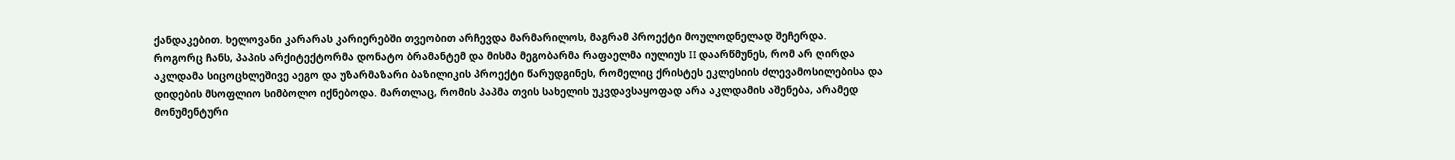ქანდაკებით. ხელოვანი კარარას კარიერებში თვეობით არჩევდა მარმარილოს, მაგრამ პროექტი მოულოდნელად შეჩერდა.
როგორც ჩანს, პაპის არქიტექტორმა დონატო ბრამანტემ და მისმა მეგობარმა რაფაელმა იულიუს II დაარწმუნეს, რომ არ ღირდა აკლდამა სიცოცხლეშივე აეგო და უზარმაზარი ბაზილიკის პროექტი წარუდგინეს, რომელიც ქრისტეს ეკლესიის ძლევამოსილებისა და დიდების მსოფლიო სიმბოლო იქნებოდა. მართლაც, რომის პაპმა თვის სახელის უკვდავსაყოფად არა აკლდამის აშენება, არამედ მონუმენტური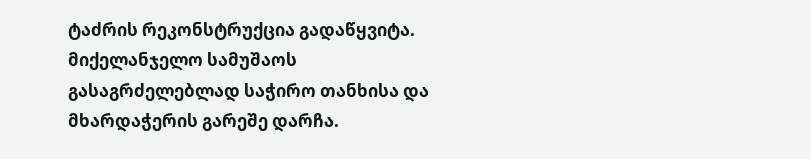ტაძრის რეკონსტრუქცია გადაწყვიტა. მიქელანჯელო სამუშაოს გასაგრძელებლად საჭირო თანხისა და მხარდაჭერის გარეშე დარჩა.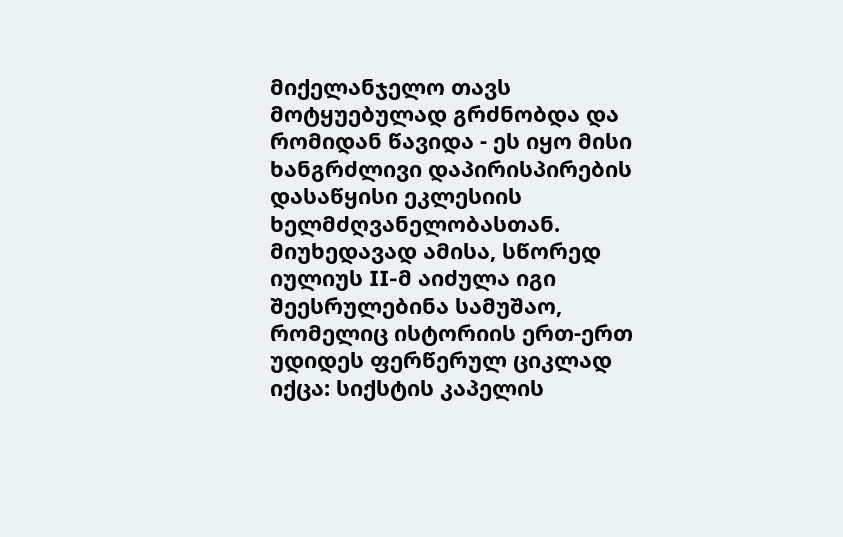მიქელანჯელო თავს მოტყუებულად გრძნობდა და რომიდან წავიდა - ეს იყო მისი ხანგრძლივი დაპირისპირების დასაწყისი ეკლესიის ხელმძღვანელობასთან.
მიუხედავად ამისა, სწორედ იულიუს II-მ აიძულა იგი შეესრულებინა სამუშაო, რომელიც ისტორიის ერთ-ერთ უდიდეს ფერწერულ ციკლად იქცა: სიქსტის კაპელის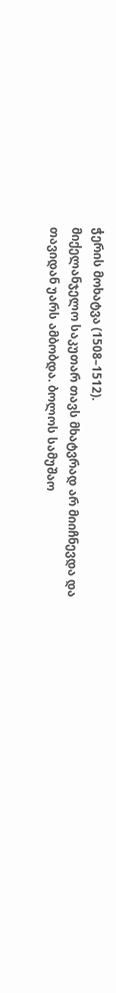ჭერის მოხატვა (1508–1512).
მიქელანჯელო საკუთარ თავს მხატვრად არ მიიჩნევდა და თავიდან უარს ამბობდა. ბოლოს სამუშაო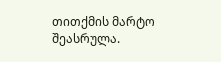თითქმის მარტო შეასრულა.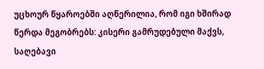უცხოურ წყაროებში აღწერილია, რომ იგი ხშირად წერდა მეგობრებს: კისერი გამრუდებული მაქვს, საღებავი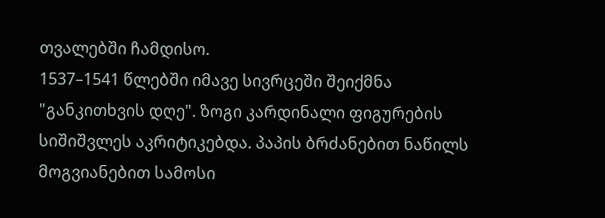თვალებში ჩამდისო.
1537–1541 წლებში იმავე სივრცეში შეიქმნა "განკითხვის დღე". ზოგი კარდინალი ფიგურების სიშიშვლეს აკრიტიკებდა. პაპის ბრძანებით ნაწილს მოგვიანებით სამოსი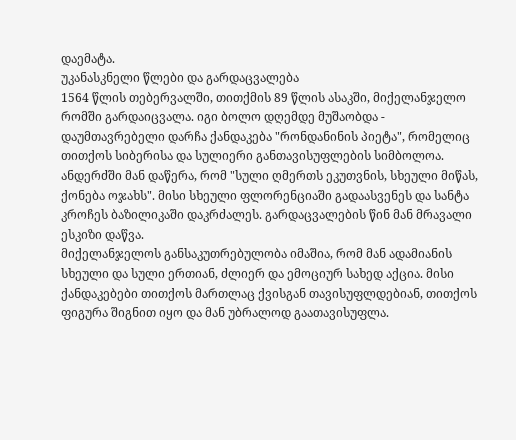დაემატა.
უკანასკნელი წლები და გარდაცვალება
1564 წლის თებერვალში, თითქმის 89 წლის ასაკში, მიქელანჯელო რომში გარდაიცვალა. იგი ბოლო დღემდე მუშაობდა - დაუმთავრებელი დარჩა ქანდაკება "რონდანინის პიეტა", რომელიც თითქოს სიბერისა და სულიერი განთავისუფლების სიმბოლოა. ანდერძში მან დაწერა, რომ "სული ღმერთს ეკუთვნის, სხეული მიწას, ქონება ოჯახს". მისი სხეული ფლორენციაში გადაასვენეს და სანტა კროჩეს ბაზილიკაში დაკრძალეს. გარდაცვალების წინ მან მრავალი ესკიზი დაწვა.
მიქელანჯელოს განსაკუთრებულობა იმაშია, რომ მან ადამიანის სხეული და სული ერთიან, ძლიერ და ემოციურ სახედ აქცია. მისი ქანდაკებები თითქოს მართლაც ქვისგან თავისუფლდებიან, თითქოს ფიგურა შიგნით იყო და მან უბრალოდ გაათავისუფლა.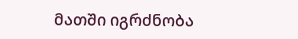მათში იგრძნობა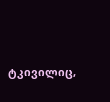ტკივილიც,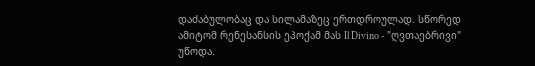დაძაბულობაც და სილამაზეც ერთდროულად. სწორედ ამიტომ რენესანსის ეპოქამ მას Il Divino - "ღვთაებრივი" უწოდა.